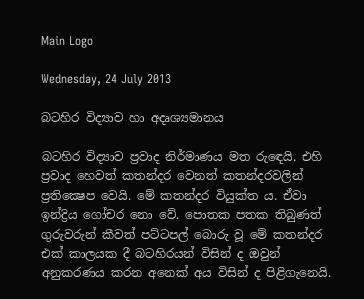Main Logo

Wednesday, 24 July 2013

බටහිර විද්‍යාව හා අදෘශ්‍යමානය

බටහිර විද්‍යාව ප්‍රවාද නිර්මාණය මත රුඳෙයි. එහි ප්‍රවාද හෙවත් කතන්දර වෙනත් කතන්දරවලින් ප්‍රතික්‍ෂෙප වෙයි. මේ කතන්දර වියුක්ත ය. ඒවා ඉන්ද්‍රිය ගෝචර නො වේ. පොතක පතක තිබුණත් ගුරුවරුන් කීවත් පට්ටපල් බොරු වූ මේ කතන්දර එක් කාලයක දී බටහිරයන් විසින් ද ඔවුන් අනුකරණය කරන අනෙක් අය විසින් ද පිළිගැනෙයි.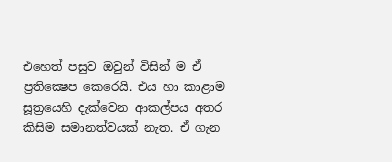එහෙත් පසුව ඔවුන් විසින් ම ඒ ප්‍රතික්‍ෂෙප කෙරෙයි. එය හා කාළාම සූත්‍රයෙහි දැක්වෙන ආකල්පය අතර කිසිම සමානත්වයක් නැත. ඒ ගැන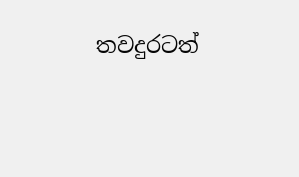තවදුරටත්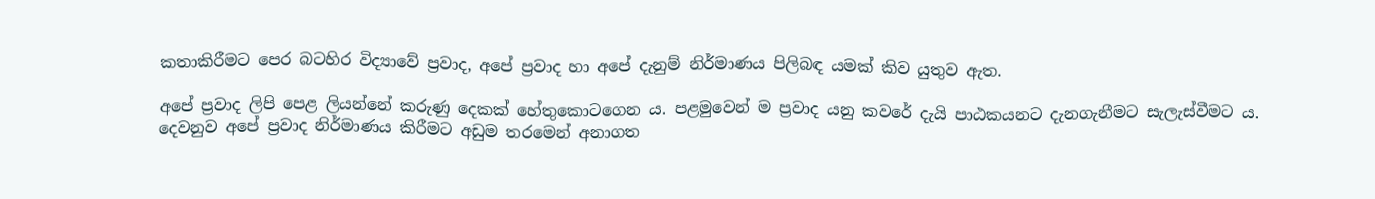කතාකිරීමට පෙර බටහිර විද්‍යාවේ ප්‍රවාද, අපේ ප්‍රවාද හා අපේ දැනුම් නිර්මාණය පිලිබඳ යමක් කිව යුතුව ඇත.

අපේ ප්‍රවාද ලිපි පෙළ ලියන්නේ කරුණු දෙකක් හේතුකොටගෙන ය. පළමුවෙන් ම ප්‍රවාද යනු කවරේ දැයි පාඨකයනට දැනගැනීමට සැලැස්වීමට ය. දෙවනුව අපේ ප්‍රවාද නිර්මාණය කිරීමට අඩුම තරමෙන් අනාගත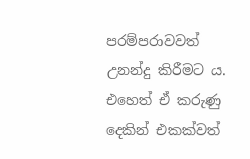පරම්පරාවවත් උනන්දු කිරීමට ය. එහෙත් ඒ කරුණු දෙකින් එකක්වත්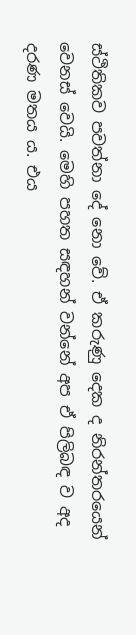ස්ථිතිකව පවත්නා දේ නො වේ. ඒ කරුණු දෙක ද නිරන්තරයෙන් වෙනස් වෙයි. මෙහි පහත සඳහන් වන්නේ අප ඒ පිලිබඳ ව අද දරණ මතය ය. එය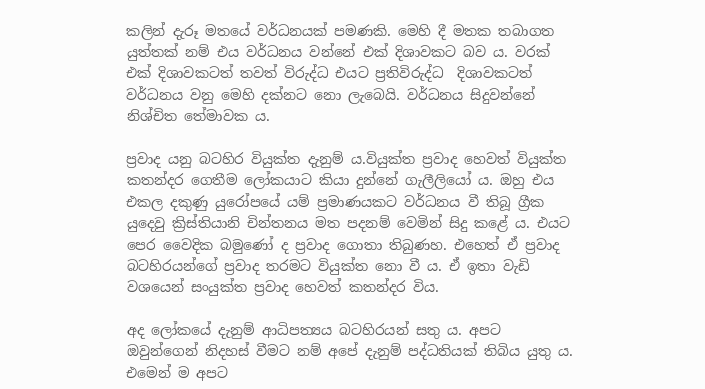කලින් දැරූ මතයේ වර්ධනයක් පමණකි. මෙහි දී මතක තබාගත යුත්තක් නම් එය වර්ධනය වන්නේ එක් දිශාවකට බව ය. වරක් එක් දිශාවකටත් තවත් විරුද්ධ එයට ප්‍රතිවිරුද්ධ  දිශාවකටත් වර්ධනය වනු මෙහි දක්නට නො ලැබෙයි. වර්ධනය සිදුවන්නේ නිශ්චිත තේමාවක ය.

ප්‍රවාද යනු බටහිර වියුක්ත දැනුම් ය.වියුක්ත ප්‍රවාද හෙවත් වියුක්ත කතන්දර ගෙතීම ලෝකයාට කියා දුන්නේ ගැලීලියෝ ය. ඔහු එය එකල දකුණු යුරෝපයේ යම් ප්‍රමාණයකට වර්ධනය වී තිබූ ග්‍රීක යුදෙවු ක්‍රිස්තියානි චින්තනය මත පදනම් වෙමින් සිදු කළේ ය. එයට පෙර වෛදික බමුණෝ ද ප්‍රවාද ගොතා තිබුණහ. එහෙත් ඒ ප්‍රවාද බටහිරයන්ගේ ප්‍රවාද තරමට වියුක්ත නො වී ය. ඒ ඉතා වැඩි වශයෙන් සංයුක්ත ප්‍රවාද හෙවත් කතන්දර විය.

අද ලෝකයේ දැනුම් ආධිපත්‍යය බටහිරයන් සතු ය. අපට ඔවුන්ගෙන් නිදහස් වීමට නම් අපේ දැනුම් පද්ධතියක් තිබිය යුතු ය. එමෙන් ම අපට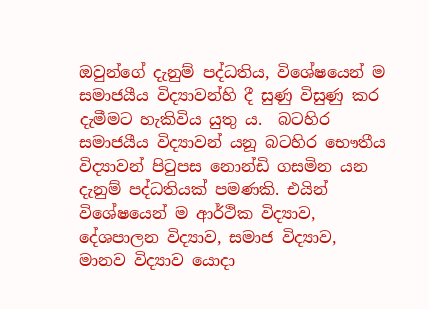ඔවුන්ගේ දැනුම් පද්ධතිය, විශේෂයෙන් ම සමාජයීය විද්‍යාවන්හි දී සුණු විසුණු කර දැමීමට හැකිවිය යුතු ය.  බටහිර සමාජයීය විද්‍යාවන් යනූ බටහිර භෞතීය විද්‍යාවන් පිටුපස නොන්ඩි ගසමින යන දැනුම් පද්ධතියක් පමණකි. එයින් විශේෂයෙන් ම ආර්ථික විද්‍යාව, දේශපාලන විද්‍යාව, සමාජ විද්‍යාව,  මානව විද්‍යාව යොදා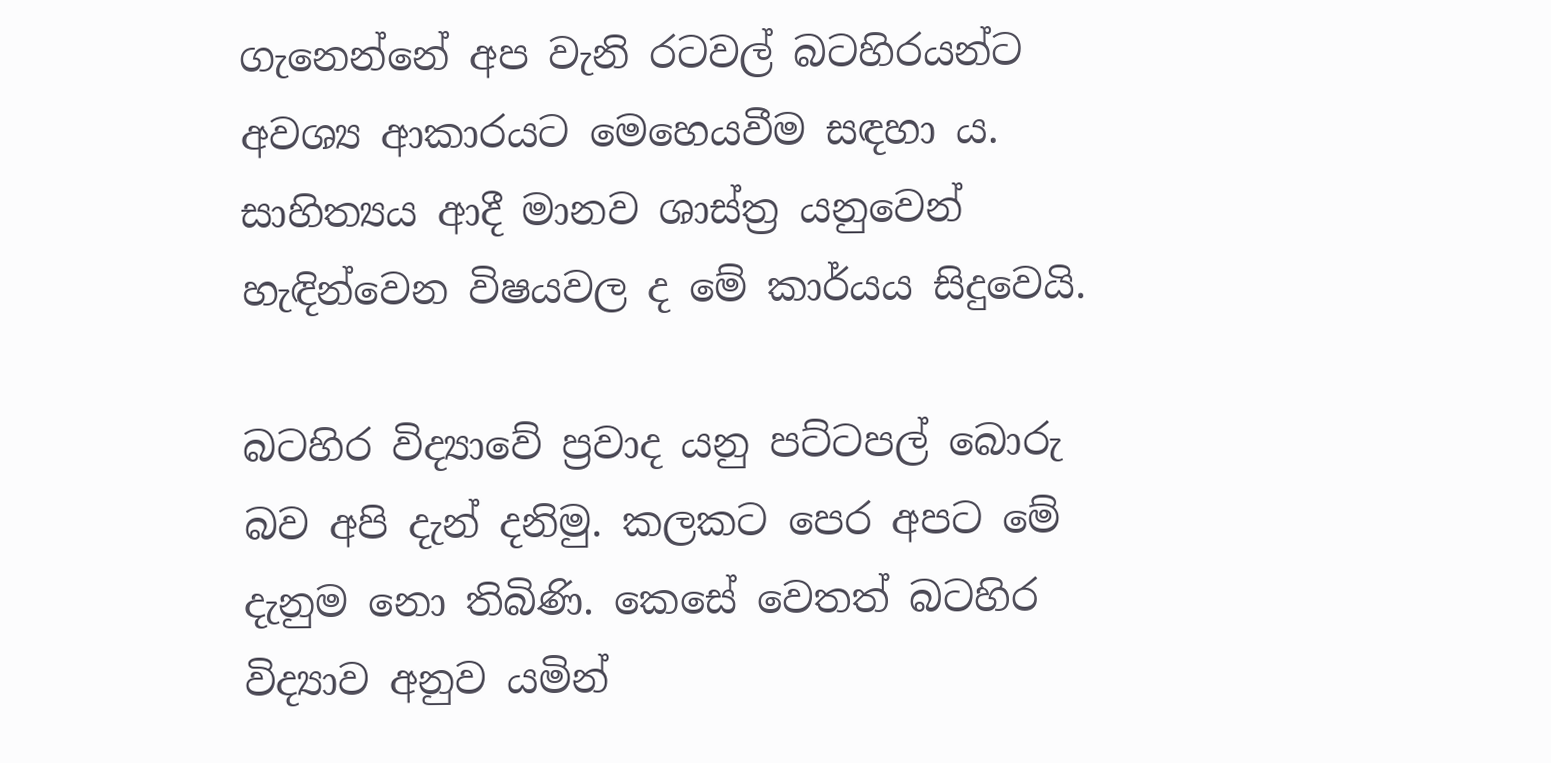ගැනෙන්නේ අප වැනි රටවල් බටහිරයන්ට අවශ්‍ය ආකාරයට මෙහෙයවීම සඳහා ය. සාහිත්‍යය ආදී මානව ශාස්ත්‍ර යනුවෙන් හැඳින්වෙන විෂයවල ද මේ කාර්යය සිදුවෙයි.

බටහිර විද්‍යාවේ ප්‍රවාද යනු පට්ටපල් බොරු බව අපි දැන් දනිමු. කලකට පෙර අපට මේ දැනුම නො තිබිණි. කෙසේ වෙතත් බටහිර විද්‍යාව අනුව යමින්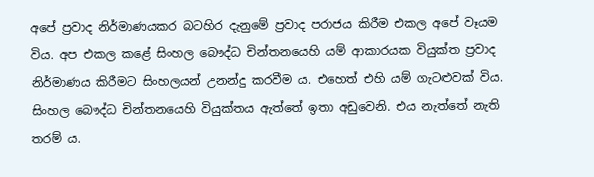අපේ ප්‍රවාද නිර්මාණයකර බටහිර දැනුමේ ප්‍රවාද පරාජය කිරීම එකල අපේ වෑයම විය. අප එකල කළේ සිංහල බෞද්ධ චින්තනයෙහි යම් ආකාරයක වියුක්ත ප්‍රවාද නිර්මාණය කිරීමට සිංහලයන් උනන්දු කරවීම ය. එහෙත් එහි යම් ගැටළුවක් විය. සිංහල බෞද්ධ චින්තනයෙහි වියුක්තය ඇත්තේ ඉතා අඩුවෙනි. එය නැත්තේ නැති තරම් ය.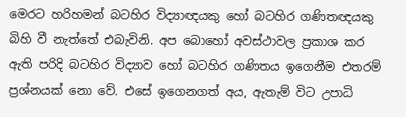මෙරට හරිහමන් බටහිර විද්‍යාඥයකු හෝ බටහිර ගණිතඥයකු බිහි වී නැත්තේ එබැවිනි. අප බොහෝ අවස්ථාවල ප්‍රකාශ කර ඇති පරිදි බටහිර විද්‍යාව හෝ බටහිර ගණිතය ඉගෙනීම එතරම් ප්‍රශ්නයක් නො වේ. එසේ ඉගෙනගත් අය, ඇතැම් විට උපාධි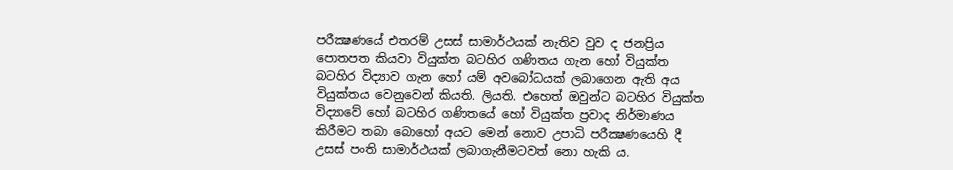පරීක්‍ෂණයේ එතරම් උසස් සාමාර්ථයක් නැතිව වුව ද ජනප්‍රිය පොතපත කියවා වියුක්ත බටහිර ගණිතය ගැන හෝ වියුක්ත බටහිර විද්‍යාව ගැන හෝ යම් අවබෝධයක් ලබාගෙන ඇති අය වියුක්තය වෙනුවෙන් කියති. ලියති. එහෙත් ඔවුන්ට බටහිර වියුක්ත විද්‍යාවේ හෝ බටහිර ගණිතයේ හෝ වියුක්ත ප්‍රවාද නිර්මාණය කිරීමට තබා බොහෝ අයට මෙන් නොව උපාධි පරීක්‍ෂණයෙහි දී උසස් පංති සාමාර්ථයක් ලබාගැනීමටවත් නො හැකි ය.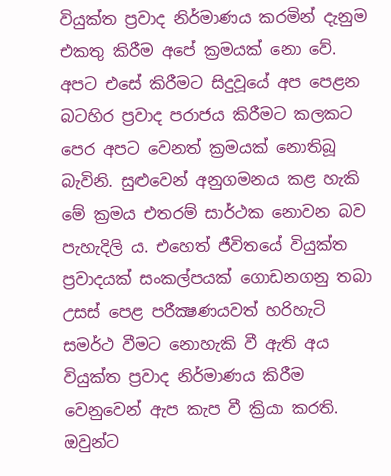වියුක්ත ප්‍රවාද නිර්මාණය කරමින් දැනුම එකතු කිරීම අපේ ක්‍රමයක් නො වේ. අපට එසේ කිරීමට සිදුවූයේ අප පෙළන බටහිර ප්‍රවාද පරාජය කිරීමට කලකට පෙර අපට වෙනත් ක්‍රමයක් නොතිබූ බැවිනි. සුළුවෙන් අනුගමනය කළ හැකි මේ ක්‍රමය එතරම් සාර්ථක නොවන බව පැහැදිලි ය. එහෙත් ජීවිතයේ වියුක්ත ප්‍රවාදයක් සංකල්පයක් ගොඩනගනු තබා උසස් පෙළ පරීක්‍ෂණයවත් හරිහැටි සමර්ථ වීමට නොහැකි වී ඇති අය වියුක්ත ප්‍රවාද නිර්මාණය කිරීම වෙනුවෙන් ඇප කැප වී ක්‍රියා කරති. ඔවුන්ට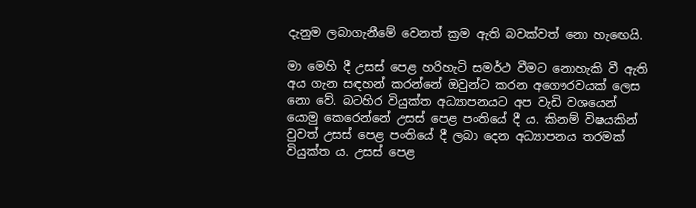දැනුම ලබාගැනීමේ වෙනත් ක්‍රම ඇති බවක්වත් නො හැඟෙයි.

මා මෙහි දී උසස් පෙළ හරිහැටි සමර්ථ වීමට නොහැකි වී ඇති අය ගැන සඳහන් කරන්නේ ඔවුන්ට කරන අගෞරවයක් ලෙස නො වේ. බටහිර වියුක්ත අධ්‍යාපනයට අප වැඩි වශයෙන් යොමු කෙරෙන්නේ උසස් පෙළ පංතියේ දී ය. කිනම් විෂයකින් වුවත් උසස් පෙළ පංතියේ දී ලබා දෙන අධ්‍යාපනය තරමක් වියුක්ත ය. උසස් පෙළ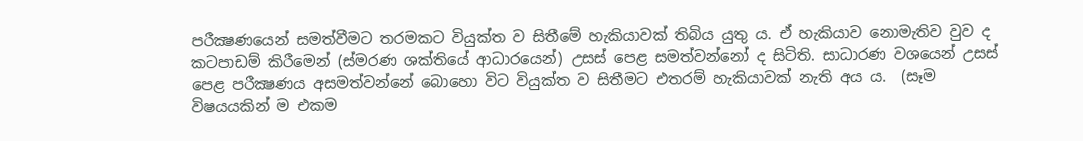පරීක්‍ෂණයෙන් සමත්වීමට තරමකට වියුක්ත ව සිතීමේ හැකියාවක් තිබිය යුතු ය. ඒ හැකියාව නොමැතිව වුව ද කටපාඩම් කිරීමෙන් (ස්මරණ ශක්තියේ ආධාරයෙන්) උසස් පෙළ සමත්වන්නෝ ද සිටිති. සාධාරණ වශයෙන් උසස් පෙළ පරීක්‍ෂණය අසමත්වන්නේ බොහො විට වියුක්ත ව සිතීමට එතරම් හැකියාවක් නැති අය ය.  (සෑම විෂයයකින් ම එකම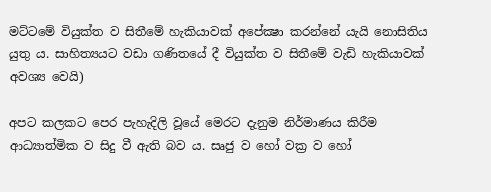මට්ටමේ වියුක්ත ව සිතීමේ හැකියාවක් අපේක්‍ෂා කරන්නේ යැයි නොසිතිය යුතු ය. සාහිත්‍යයට වඩා ගණිතයේ දී වියුක්ත ව සිතීමේ වැඩි හැකියාවක් අවශ්‍ය වෙයි)

අපට කලකට පෙර පැහැදිලි වූයේ මෙරට දැනුම නිර්මාණය කිරීම ආධ්‍යාත්මික ව සිදු වී ඇති බව ය. සෘජු ව හෝ වක්‍ර ව හෝ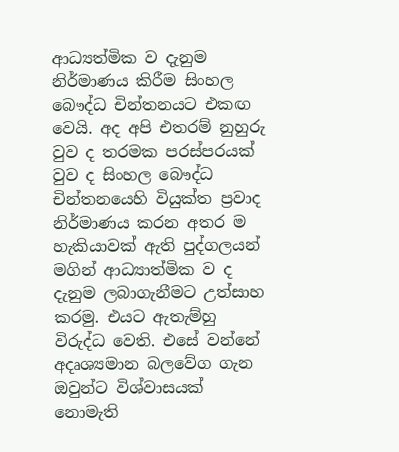ආධ්‍යත්මික ව දැනුම නිර්මාණය කිරීම සිංහල බෞද්ධ චින්තනයට එකඟ වෙයි. අද අපි එතරම් නුහුරු වුව ද තරමක පරස්පරයක් වුව ද සිංහල බෞද්ධ චින්තනයෙහි වියුක්ත ප්‍රවාද නිර්මාණය කරන අතර ම හැකියාවක් ඇති පුද්ගලයන් මගින් ආධ්‍යාත්මික ව ද දැනුම ලබාගැනීමට උත්සාහ කරමු. එයට ඇතැම්හු විරුද්ධ වෙති. එසේ වන්නේ අදෘශ්‍යමාන බලවේග ගැන ඔවුන්ට විශ්වාසයක් නොමැති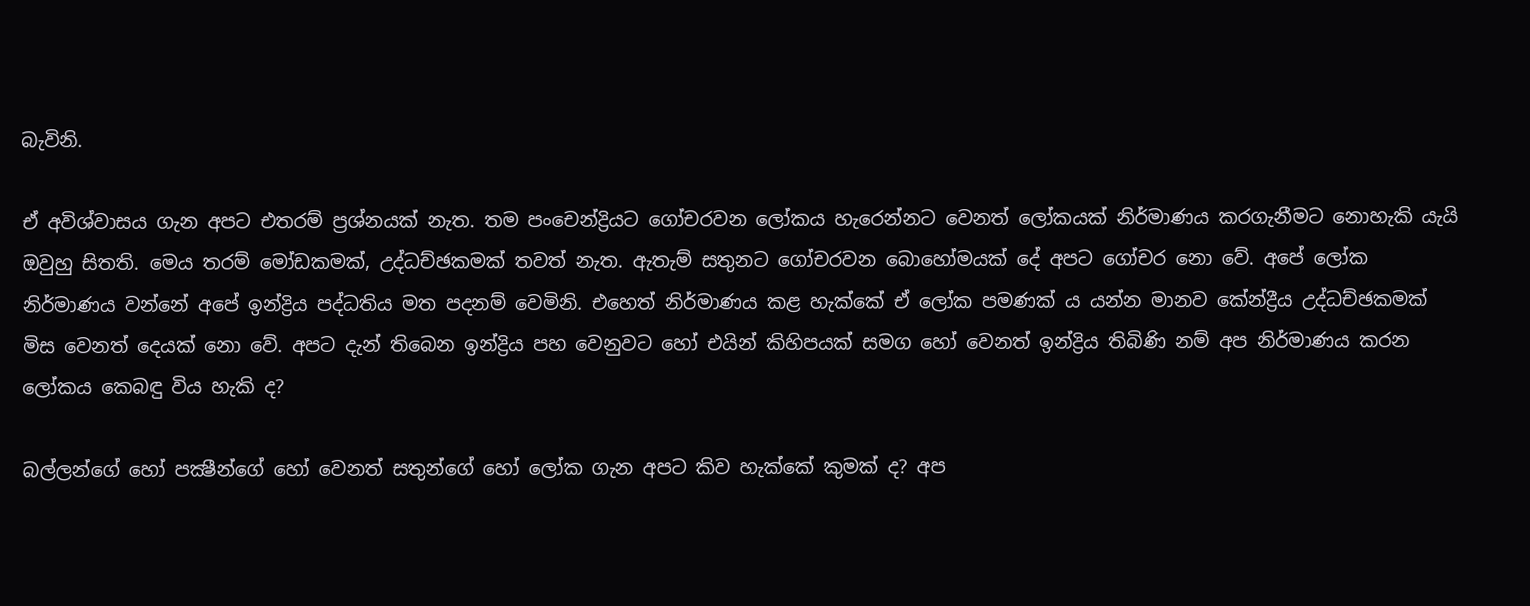බැවිනි.

ඒ අවිශ්වාසය ගැන අපට එතරම් ප්‍රශ්නයක් නැත. තම පංචෙන්ද්‍රියට ගෝචරවන ලෝකය හැරෙන්නට වෙනත් ලෝකයක් නිර්මාණය කරගැනීමට නොහැකි යැයි ඔවුහු සිතති. මෙය තරම් මෝඩකමක්, උද්ධච්ඡකමක් තවත් නැත. ඇතැම් සතුනට ගෝචරවන බොහෝමයක් දේ අපට ගෝචර නො වේ. අපේ ලෝක නිර්මාණය වන්නේ අපේ ඉන්ද්‍රිය පද්ධතිය මත පදනම් වෙමිනි. එහෙත් නිර්මාණය කළ හැක්කේ ඒ ලෝක පමණක් ය යන්න මානව කේන්ද්‍රීය උද්ධච්ඡකමක් මිස වෙනත් දෙයක් නො වේ. අපට දැන් තිබෙන ඉන්ද්‍රිය පහ වෙනුවට හෝ එයින් කිහිපයක් සමග හෝ වෙනත් ඉන්ද්‍රිය තිබිණි නම් අප නිර්මාණය කරන ලෝකය කෙබඳු විය හැකි ද?

බල්ලන්ගේ හෝ පක්‍ෂීන්ගේ හෝ වෙනත් සතුන්ගේ හෝ ලෝක ගැන අපට කිව හැක්කේ කුමක් ද? අප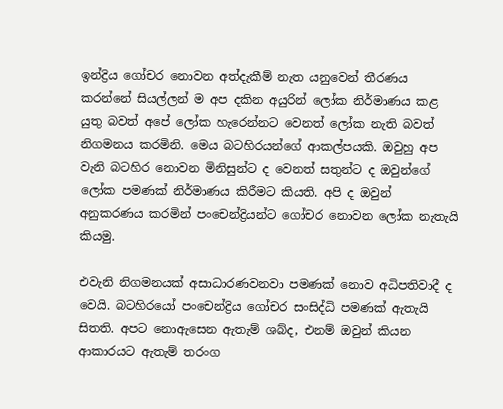ඉන්ද්‍රිය ගෝචර නොවන අත්දැකීම් නැත යනුවෙන් තීරණය කරන්නේ සියල්ලන් ම අප දකින අයුරින් ලෝක නිර්මාණය කළ යුතු බවත් අපේ ලෝක හැරෙන්නට වෙනත් ලෝක නැති බවත් නිගමනය කරමිනි. මෙය බටහිරයන්ගේ ආකල්පයකි. ඔවුහු අප වැනි බටහිර නොවන මිනිසුන්ට ද වෙනත් සතුන්ට ද ඔවුන්ගේ ලෝක පමණක් නිර්මාණය කිරීමට කියති. අපි ද ඔවුන් අනුකරණය කරමින් පංචෙන්ද්‍රියන්ට ගෝචර නොවන ලෝක නැතැයි කියමු.

එවැනි නිගමනයක් අසාධාරණවනවා පමණක් නොව අධිපතිවාදී ද වෙයි. බටහිරයෝ පංචෙන්ද්‍රිය ගෝචර සංසිද්ධි පමණක් ඇතැයි සිතති. අපට නොඇසෙන ඇතැම් ශබ්ද, එනම් ඔවුන් කියන ආකාරයට ඇතැම් තරංග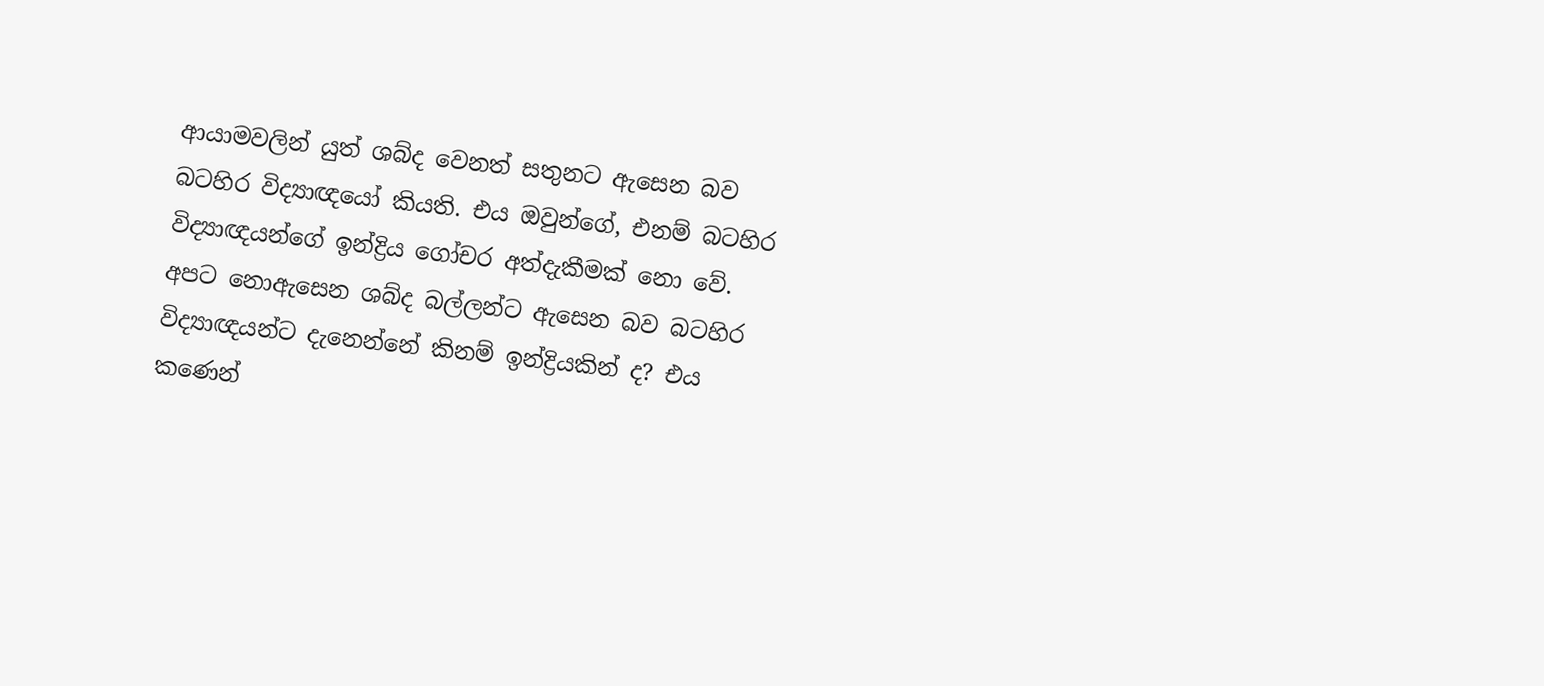ආයාමවලින් යුත් ශබ්ද වෙනත් සතුනට ඇසෙන බව බටහිර විද්‍යාඥයෝ කියති. එය ඔවුන්ගේ, එනම් බටහිර විද්‍යාඥයන්ගේ ඉන්ද්‍රිය ගෝචර අත්දැකීමක් නො වේ. අපට නොඇසෙන ශබ්ද බල්ලන්ට ඇසෙන බව බටහිර විද්‍යාඥයන්ට දැනෙන්නේ කිනම් ඉන්ද්‍රියකින් ද? එය කණෙන්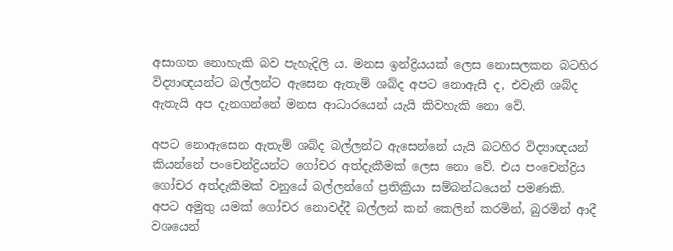අසාගත නොහැකි බව පැහැදිලි ය. මනස ඉන්ද්‍රියයක් ලෙස නොසලකන බටහිර විද්‍යාඥයන්ට බල්ලන්ට ඇසෙන ඇතැම් ශබ්ද අපට නොඇසී ද, එවැනි ශබ්ද ඇතැයි අප දැනගන්නේ මනස ආධාරයෙන් යැයි කිවහැකි නො වේ.

අපට නොඇසෙන ඇතැම් ශබ්ද බල්ලන්ට ඇසෙන්නේ යැයි බටහිර විද්‍යාඥයන් කියන්නේ පංචෙන්ද්‍රියන්ට ගෝචර අත්දැකීමක් ලෙස නො වේ. එය පංචෙන්ද්‍රිය ගෝචර අත්දැකීමක් වනුයේ බල්ලන්ගේ ප්‍රතික්‍රියා සම්බන්ධයෙන් පමණකි. අපට අමුතු යමක් ගෝචර නොවද්දී බල්ලන් කන් කෙලින් කරමින්, බුරමින් ආදී වශයෙන්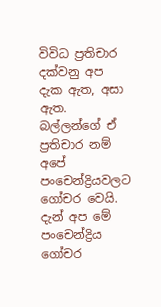විවිධ ප්‍රතිචාර දක්වනු අප දැක ඇත, අසා ඇත. බල්ලන්ගේ ඒ ප්‍රතිචාර නම් අපේ පංචෙන්ද්‍රියවලට ගෝචර වෙයි. දැන් අප මේ පංචෙන්ද්‍රිය ගෝචර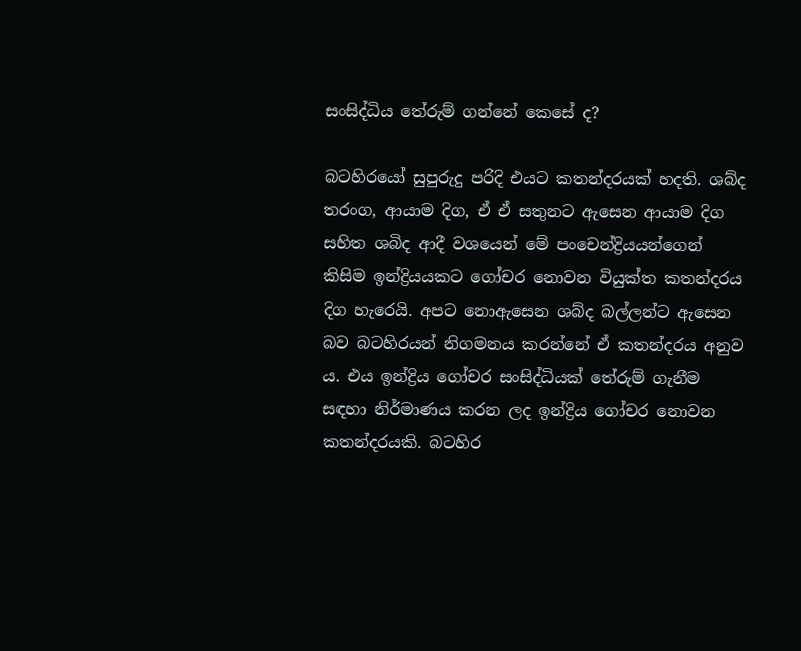සංසිද්ධිය තේරුම් ගන්නේ කෙසේ ද?

බටහිරයෝ සුපුරුදු පරිදි එයට කතන්දරයක් හදති. ශබ්ද තරංග, ආයාම දිග, ඒ ඒ සතුනට ඇසෙන ආයාම දිග සහිත ශබිද ආදී වශයෙන් මේ පංචෙන්ද්‍රියයන්ගෙන් කිසිම ඉන්ද්‍රියයකට ගෝචර නොවන වියුක්ත කතන්දරය දිග හැරෙයි. අපට නොඇසෙන ශබ්ද බල්ලන්ට ඇසෙන බව බටහිරයන් නිගමනය කරන්නේ ඒ කතන්දරය අනුව ය. එය ඉන්ද්‍රිය ගෝචර සංසිද්ධියක් තේරුම් ගැනීම සඳහා නිර්මාණය කරන ලද ඉන්ද්‍රිය ගෝචර නොවන කතන්දරයකි. බටහිර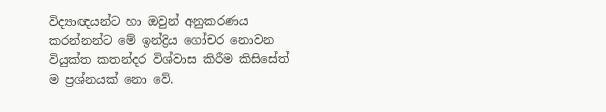විද්‍යාඥයන්ට හා ඔවුන් අනුකරණය කරන්නන්ට මේ ඉන්ද්‍රිය ගෝචර නොවන වියුක්ත කතන්දර විශ්වාස කිරීම කිසිසේත් ම ප්‍රශ්නයක් නො වේ.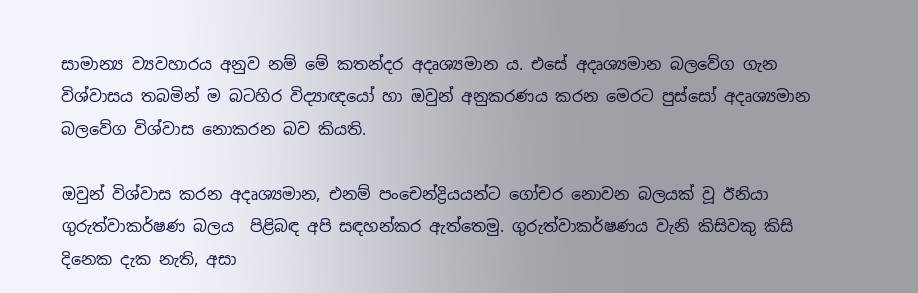සාමාන්‍ය ව්‍යවහාරය අනුව නම් මේ කතන්දර අදෘශ්‍යමාන ය. එසේ අදෘශ්‍යමාන බලවේග ගැන විශ්වාසය තබමින් ම බටහිර විද්‍යාඥයෝ හා ඔවුන් අනුකරණය කරන මෙරට පුස්සෝ අදෘශ්‍යමාන බලවේග විශ්වාස නොකරන බව කියති.

ඔවුන් විශ්වාස කරන අදෘශ්‍යමාන, එනම් පංචෙන්ද්‍රියයන්ට ගෝචර නොවන බලයක් වූ ඊනියා ගුරුත්වාකර්ෂණ බලය  පිළිබඳ අපි සඳහන්කර ඇත්තෙමු. ගුරුත්වාකර්ෂණය වැනි කිසිවකු කිසි දිනෙක දැක නැති, අසා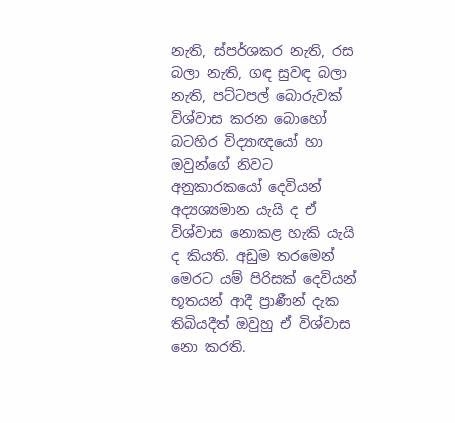නැති, ස්පර්ශකර නැති, රස බලා නැති, ගඳ සුවඳ බලා නැති, පට්ටපල් බොරුවක් විශ්වාස කරන බොහෝ බටහිර විද්‍යාඥයෝ හා ඔවුන්ගේ නිවට අනුකාරකයෝ දෙවියන් අද්‍යශ්‍යමාන යැයි ද ඒ විශ්වාස නොකළ හැකි යැයි ද කියති. අඩුම තරමෙන් මෙරට යම් පිරිසක් දෙවියන් භූතයන් ආදී ප්‍රාණීන් දැක තිබියදීත් ඔවුහු ඒ විශ්වාස නො කරති.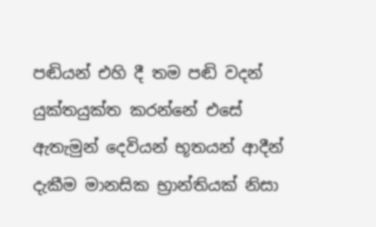පඬියන් එහි දී තම පඬි වදන් යුක්තයුක්ත කරන්නේ එසේ ඇතැමුන් දෙවියන් භූතයන් ආදීන් දැකීම මානසික භ්‍රාන්තියක් නිසා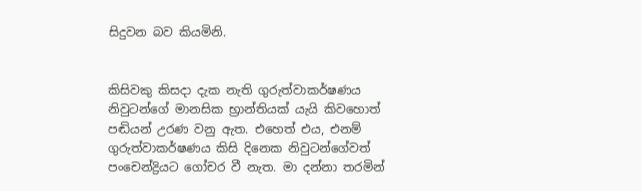සිදුවන බව කියමිනි.


කිසිවකු කිසදා දැක නැති ගුරුත්වාකර්ෂණය නිවුටන්ගේ මානසික භ්‍රාන්තියක් යැයි කිවහොත් පඬියන් උරණ වනු ඇත. එහෙත් එය, එනම් ගුරුත්වාකර්ෂණය කිසි දිනෙක නිවුටන්ගේවත් පංචෙන්ද්‍රියට ගෝචර වී නැත. මා දන්නා තරමින්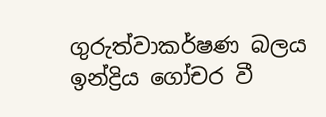ගුරුත්වාකර්ෂණ බලය ඉන්ද්‍රිය ගෝචර වී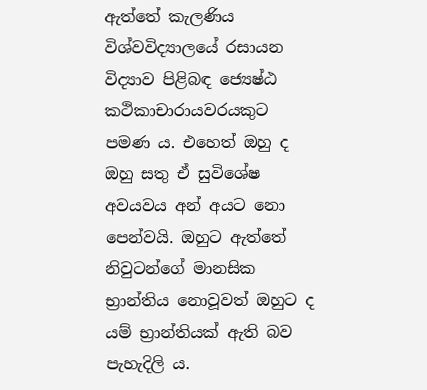ඇත්තේ කැලණිය විශ්වවිද්‍යාලයේ රසායන විද්‍යාව පිළිබඳ ජ්‍යෙෂ්ඨ කථිකාචාරායවරයකුට පමණ ය. එහෙත් ඔහු ද ඔහු සතු ඒ සුවිශේෂ අවයවය අන් අයට නො පෙන්වයි. ඔහුට ඇත්තේ නිවුටන්ගේ මානසික භ්‍රාන්තිය නොවූවත් ඔහුට ද යම් භ්‍රාන්තියක් ඇති බව පැහැදිලි ය.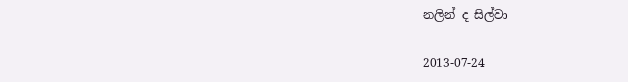නලින් ද සිල්වා

2013-07-24